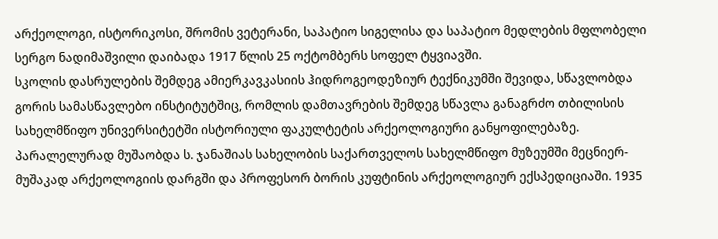არქეოლოგი, ისტორიკოსი, შრომის ვეტერანი, საპატიო სიგელისა და საპატიო მედლების მფლობელი სერგო ნადიმაშვილი დაიბადა 1917 წლის 25 ოქტომბერს სოფელ ტყვიავში.
სკოლის დასრულების შემდეგ ამიერკავკასიის ჰიდროგეოდეზიურ ტექნიკუმში შევიდა, სწავლობდა გორის სამასწავლებო ინსტიტუტშიც, რომლის დამთავრების შემდეგ სწავლა განაგრძო თბილისის სახელმწიფო უნივერსიტეტში ისტორიული ფაკულტეტის არქეოლოგიური განყოფილებაზე.
პარალელურად მუშაობდა ს. ჯანაშიას სახელობის საქართველოს სახელმწიფო მუზეუმში მეცნიერ-მუშაკად არქეოლოგიის დარგში და პროფესორ ბორის კუფტინის არქეოლოგიურ ექსპედიციაში. 1935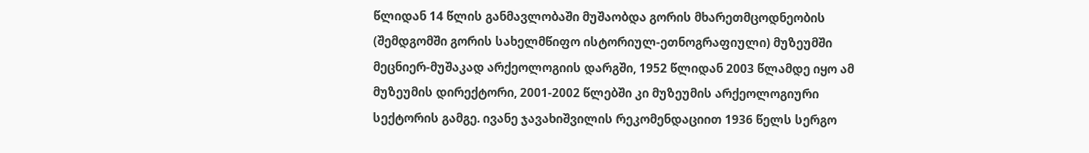წლიდან 14 წლის განმავლობაში მუშაობდა გორის მხარეთმცოდნეობის (შემდგომში გორის სახელმწიფო ისტორიულ-ეთნოგრაფიული) მუზეუმში მეცნიერ-მუშაკად არქეოლოგიის დარგში, 1952 წლიდან 2003 წლამდე იყო ამ მუზეუმის დირექტორი, 2001-2002 წლებში კი მუზეუმის არქეოლოგიური სექტორის გამგე. ივანე ჯავახიშვილის რეკომენდაციით 1936 წელს სერგო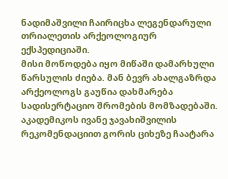ნადიმაშვილი ჩაირიცხა ლეგენდარული თრიალეთის არქეოლოგიურ ექსპედიციაში.
მისი მოწოდება იყო მიწაში დამარხული წარსულის ძიება. მან ბევრ ახალგაზრდა არქეოლოგს გაუწია დახმარება სადისერტაციო შრომების მომზადებაში.
აკადემიკოს ივანე ჯავახიშვილის რეკომენდაციით გორის ციხეზე ჩაატარა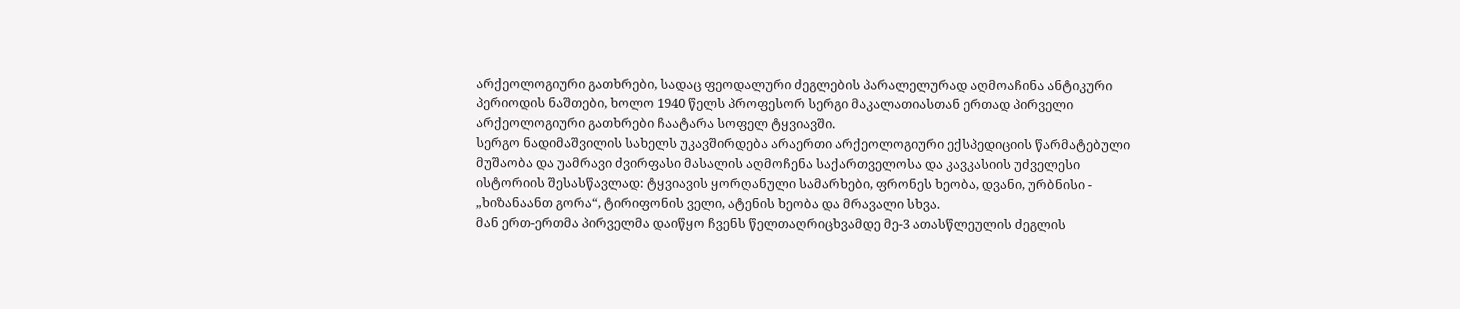არქეოლოგიური გათხრები, სადაც ფეოდალური ძეგლების პარალელურად აღმოაჩინა ანტიკური პერიოდის ნაშთები, ხოლო 1940 წელს პროფესორ სერგი მაკალათიასთან ერთად პირველი არქეოლოგიური გათხრები ჩაატარა სოფელ ტყვიავში.
სერგო ნადიმაშვილის სახელს უკავშირდება არაერთი არქეოლოგიური ექსპედიციის წარმატებული მუშაობა და უამრავი ძვირფასი მასალის აღმოჩენა საქართველოსა და კავკასიის უძველესი ისტორიის შესასწავლად: ტყვიავის ყორღანული სამარხები, ფრონეს ხეობა, დვანი, ურბნისი - „ხიზანაანთ გორა“, ტირიფონის ველი, ატენის ხეობა და მრავალი სხვა.
მან ერთ-ერთმა პირველმა დაიწყო ჩვენს წელთაღრიცხვამდე მე-3 ათასწლეულის ძეგლის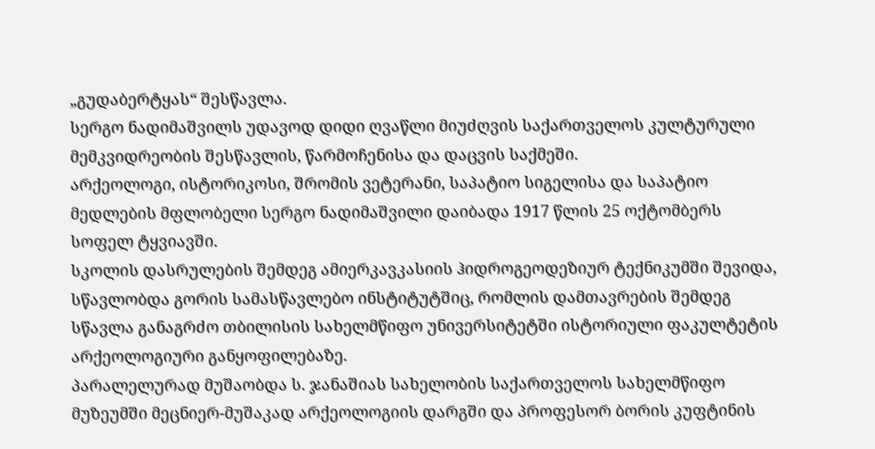„გუდაბერტყას“ შესწავლა.
სერგო ნადიმაშვილს უდავოდ დიდი ღვაწლი მიუძღვის საქართველოს კულტურული მემკვიდრეობის შესწავლის, წარმოჩენისა და დაცვის საქმეში.
არქეოლოგი, ისტორიკოსი, შრომის ვეტერანი, საპატიო სიგელისა და საპატიო მედლების მფლობელი სერგო ნადიმაშვილი დაიბადა 1917 წლის 25 ოქტომბერს სოფელ ტყვიავში.
სკოლის დასრულების შემდეგ ამიერკავკასიის ჰიდროგეოდეზიურ ტექნიკუმში შევიდა, სწავლობდა გორის სამასწავლებო ინსტიტუტშიც, რომლის დამთავრების შემდეგ სწავლა განაგრძო თბილისის სახელმწიფო უნივერსიტეტში ისტორიული ფაკულტეტის არქეოლოგიური განყოფილებაზე.
პარალელურად მუშაობდა ს. ჯანაშიას სახელობის საქართველოს სახელმწიფო მუზეუმში მეცნიერ-მუშაკად არქეოლოგიის დარგში და პროფესორ ბორის კუფტინის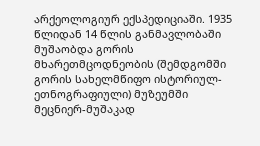არქეოლოგიურ ექსპედიციაში. 1935 წლიდან 14 წლის განმავლობაში მუშაობდა გორის მხარეთმცოდნეობის (შემდგომში გორის სახელმწიფო ისტორიულ-ეთნოგრაფიული) მუზეუმში მეცნიერ-მუშაკად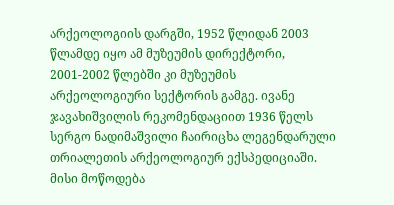არქეოლოგიის დარგში, 1952 წლიდან 2003 წლამდე იყო ამ მუზეუმის დირექტორი, 2001-2002 წლებში კი მუზეუმის არქეოლოგიური სექტორის გამგე. ივანე ჯავახიშვილის რეკომენდაციით 1936 წელს სერგო ნადიმაშვილი ჩაირიცხა ლეგენდარული თრიალეთის არქეოლოგიურ ექსპედიციაში.
მისი მოწოდება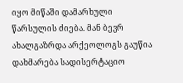იყო მიწაში დამარხული წარსულის ძიება. მან ბევრ ახალგაზრდა არქეოლოგს გაუწია დახმარება სადისერტაციო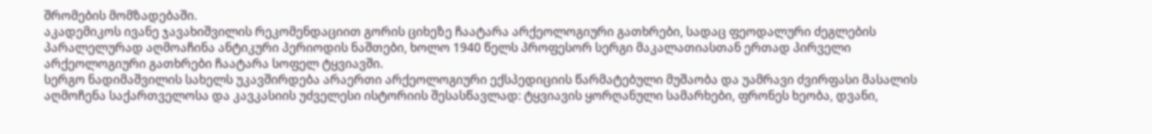შრომების მომზადებაში.
აკადემიკოს ივანე ჯავახიშვილის რეკომენდაციით გორის ციხეზე ჩაატარა არქეოლოგიური გათხრები, სადაც ფეოდალური ძეგლების პარალელურად აღმოაჩინა ანტიკური პერიოდის ნაშთები, ხოლო 1940 წელს პროფესორ სერგი მაკალათიასთან ერთად პირველი არქეოლოგიური გათხრები ჩაატარა სოფელ ტყვიავში.
სერგო ნადიმაშვილის სახელს უკავშირდება არაერთი არქეოლოგიური ექსპედიციის წარმატებული მუშაობა და უამრავი ძვირფასი მასალის აღმოჩენა საქართველოსა და კავკასიის უძველესი ისტორიის შესასწავლად: ტყვიავის ყორღანული სამარხები, ფრონეს ხეობა, დვანი,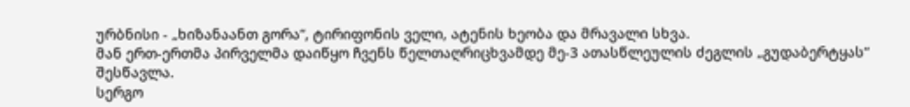ურბნისი - „ხიზანაანთ გორა“, ტირიფონის ველი, ატენის ხეობა და მრავალი სხვა.
მან ერთ-ერთმა პირველმა დაიწყო ჩვენს წელთაღრიცხვამდე მე-3 ათასწლეულის ძეგლის „გუდაბერტყას“ შესწავლა.
სერგო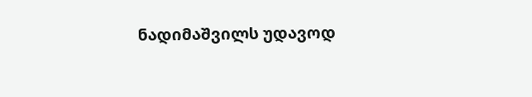ნადიმაშვილს უდავოდ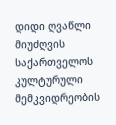დიდი ღვაწლი მიუძღვის საქართველოს კულტურული მემკვიდრეობის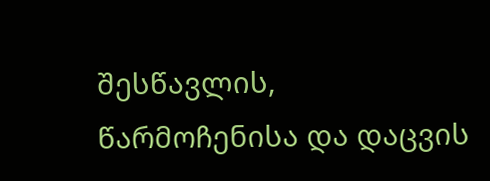შესწავლის, წარმოჩენისა და დაცვის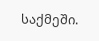საქმეში.